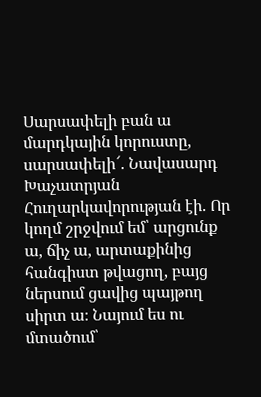Սարսափելի բան ա մարդկային կորուստը, սարսափելի՜. Նավասարդ Խաչատրյան
Հուղարկավորության էի. Որ կողմ շրջվում եմ՝ արցունք ա, ճիչ ա, արտաքինից հանգիստ թվացող, բայց ներսում ցավից պայթող սիրտ ա։ Նայում ես ու մտածում՝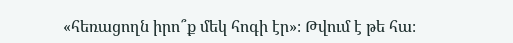«հեռացողն իրո՞ք մեկ հոգի էր»։ Թվում է թե հա։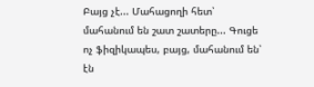Բայց չէ... Մահացողի հետ՝ մահանում են շատ շատերը... Գուցե ոչ ֆիզիկապես, բայց, մահանում են՝ էն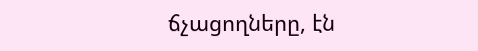ճչացողները, էն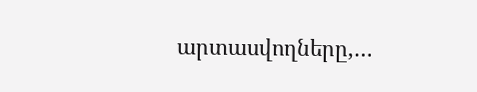արտասվողները,…